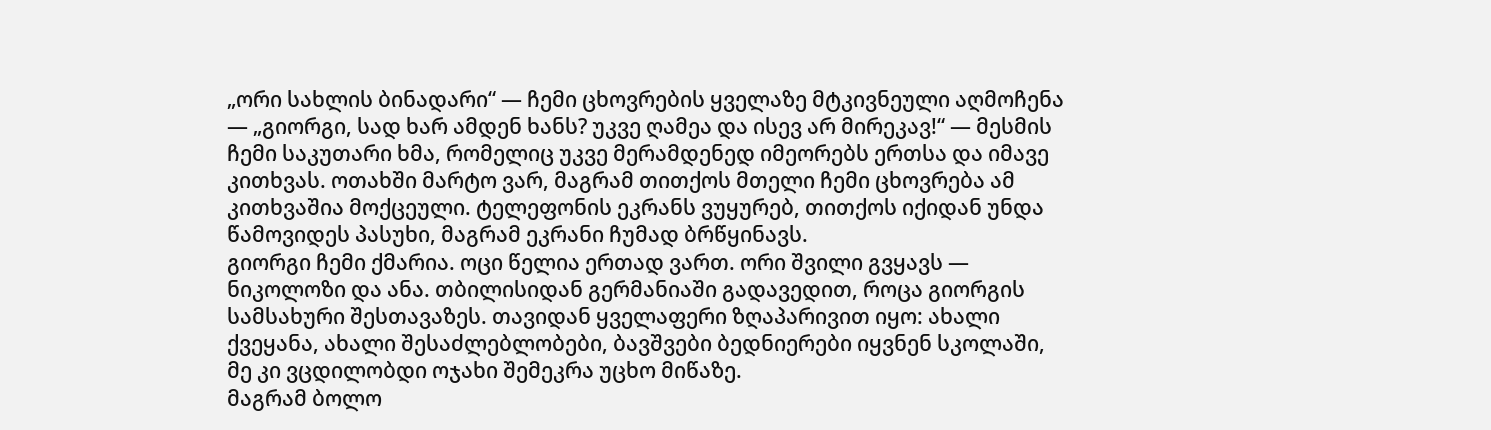„ორი სახლის ბინადარი“ — ჩემი ცხოვრების ყველაზე მტკივნეული აღმოჩენა
— „გიორგი, სად ხარ ამდენ ხანს? უკვე ღამეა და ისევ არ მირეკავ!“ — მესმის ჩემი საკუთარი ხმა, რომელიც უკვე მერამდენედ იმეორებს ერთსა და იმავე კითხვას. ოთახში მარტო ვარ, მაგრამ თითქოს მთელი ჩემი ცხოვრება ამ კითხვაშია მოქცეული. ტელეფონის ეკრანს ვუყურებ, თითქოს იქიდან უნდა წამოვიდეს პასუხი, მაგრამ ეკრანი ჩუმად ბრწყინავს.
გიორგი ჩემი ქმარია. ოცი წელია ერთად ვართ. ორი შვილი გვყავს — ნიკოლოზი და ანა. თბილისიდან გერმანიაში გადავედით, როცა გიორგის სამსახური შესთავაზეს. თავიდან ყველაფერი ზღაპარივით იყო: ახალი ქვეყანა, ახალი შესაძლებლობები, ბავშვები ბედნიერები იყვნენ სკოლაში, მე კი ვცდილობდი ოჯახი შემეკრა უცხო მიწაზე.
მაგრამ ბოლო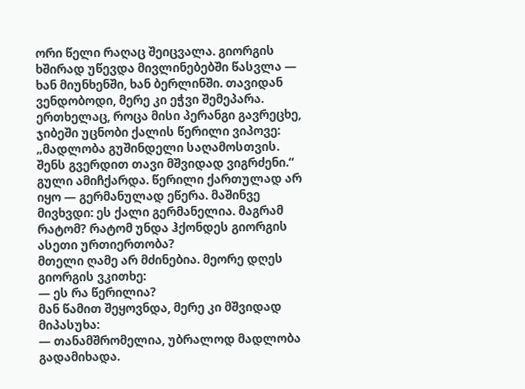ორი წელი რაღაც შეიცვალა. გიორგის ხშირად უწევდა მივლინებებში წასვლა — ხან მიუნხენში, ხან ბერლინში. თავიდან ვენდობოდი, მერე კი ეჭვი შემეპარა. ერთხელაც, როცა მისი პერანგი გავრეცხე, ჯიბეში უცნობი ქალის წერილი ვიპოვე: „მადლობა გუშინდელი საღამოსთვის. შენს გვერდით თავი მშვიდად ვიგრძენი.“
გული ამიჩქარდა. წერილი ქართულად არ იყო — გერმანულად ეწერა. მაშინვე მივხვდი: ეს ქალი გერმანელია. მაგრამ რატომ? რატომ უნდა ჰქონდეს გიორგის ასეთი ურთიერთობა?
მთელი ღამე არ მძინებია. მეორე დღეს გიორგის ვკითხე:
— ეს რა წერილია?
მან წამით შეყოვნდა, მერე კი მშვიდად მიპასუხა:
— თანამშრომელია, უბრალოდ მადლობა გადამიხადა.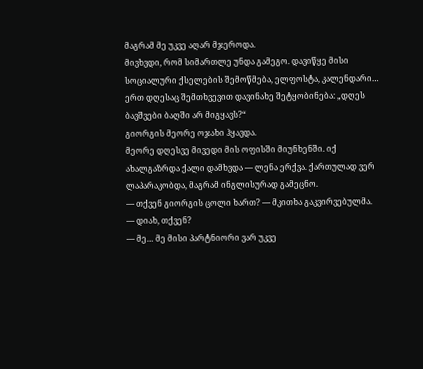მაგრამ მე უკვე აღარ მჯეროდა.
მივხვდი, რომ სიმართლე უნდა გამეგო. დავიწყე მისი სოციალური ქსელების შემოწმება, ელფოსტა, კალენდარი… ერთ დღესაც შემთხვევით დავინახე შეტყობინება: „დღეს ბავშვები ბაღში არ მიგყავს?“
გიორგის მეორე ოჯახი ჰყავდა.
მეორე დღესვე მივედი მის ოფისში მიუნხენში. იქ ახალგაზრდა ქალი დამხვდა — ლენა ერქვა. ქართულად ვერ ლაპარაკობდა, მაგრამ ინგლისურად გამეცნო.
— თქვენ გიორგის ცოლი ხართ? — მკითხა გაკვირვებულმა.
— დიახ, თქვენ?
— მე… მე მისი პარტნიორი ვარ უკვე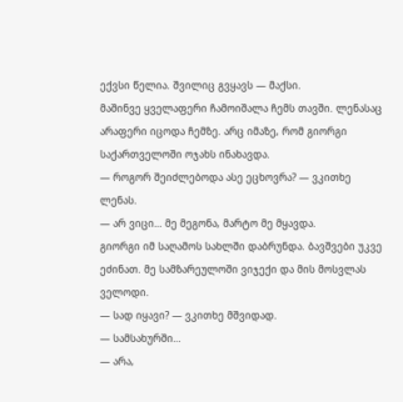ექვსი წელია. შვილიც გვყავს — მაქსი.
მაშინვე ყველაფერი ჩამოიშალა ჩემს თავში. ლენასაც არაფერი იცოდა ჩემზე. არც იმაზე, რომ გიორგი საქართველოში ოჯახს ინახავდა.
— როგორ შეიძლებოდა ასე ეცხოვრა? — ვკითხე ლენას.
— არ ვიცი… მე მეგონა, მარტო მე მყავდა.
გიორგი იმ საღამოს სახლში დაბრუნდა. ბავშვები უკვე ეძინათ. მე სამზარეულოში ვიჯექი და მის მოსვლას ველოდი.
— სად იყავი? — ვკითხე მშვიდად.
— სამსახურში…
— არა,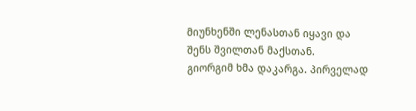მიუნხენში ლენასთან იყავი და შენს შვილთან მაქსთან.
გიორგიმ ხმა დაკარგა. პირველად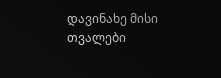დავინახე მისი თვალები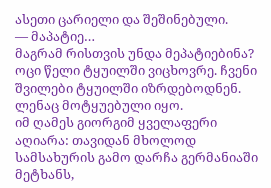ასეთი ცარიელი და შეშინებული.
— მაპატიე…
მაგრამ რისთვის უნდა მეპატიებინა? ოცი წელი ტყუილში ვიცხოვრე. ჩვენი შვილები ტყუილში იზრდებოდნენ. ლენაც მოტყუებული იყო.
იმ ღამეს გიორგიმ ყველაფერი აღიარა: თავიდან მხოლოდ სამსახურის გამო დარჩა გერმანიაში მეტხანს,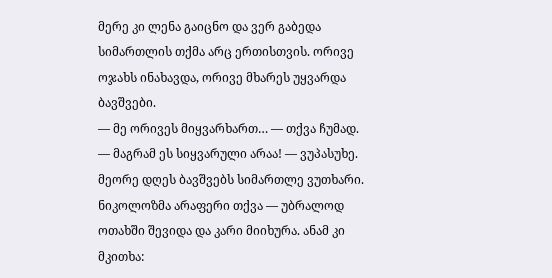მერე კი ლენა გაიცნო და ვერ გაბედა სიმართლის თქმა არც ერთისთვის. ორივე ოჯახს ინახავდა, ორივე მხარეს უყვარდა ბავშვები.
— მე ორივეს მიყვარხართ… — თქვა ჩუმად.
— მაგრამ ეს სიყვარული არაა! — ვუპასუხე.
მეორე დღეს ბავშვებს სიმართლე ვუთხარი. ნიკოლოზმა არაფერი თქვა — უბრალოდ ოთახში შევიდა და კარი მიიხურა. ანამ კი მკითხა: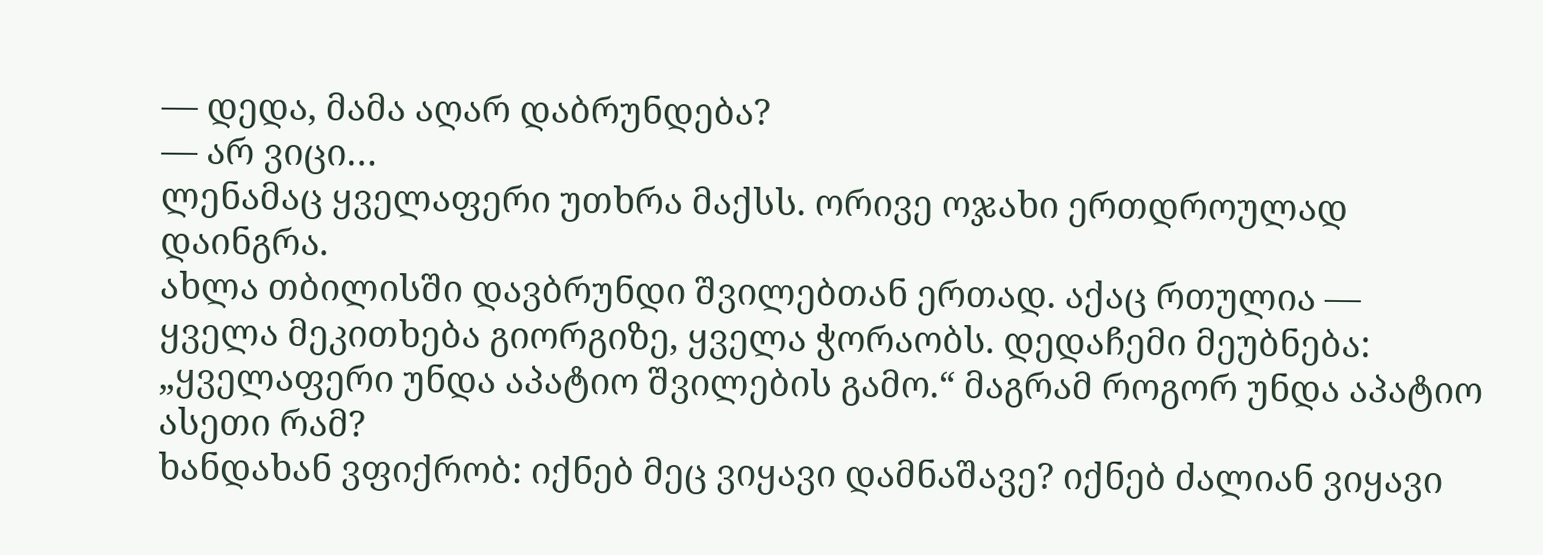— დედა, მამა აღარ დაბრუნდება?
— არ ვიცი…
ლენამაც ყველაფერი უთხრა მაქსს. ორივე ოჯახი ერთდროულად დაინგრა.
ახლა თბილისში დავბრუნდი შვილებთან ერთად. აქაც რთულია — ყველა მეკითხება გიორგიზე, ყველა ჭორაობს. დედაჩემი მეუბნება: „ყველაფერი უნდა აპატიო შვილების გამო.“ მაგრამ როგორ უნდა აპატიო ასეთი რამ?
ხანდახან ვფიქრობ: იქნებ მეც ვიყავი დამნაშავე? იქნებ ძალიან ვიყავი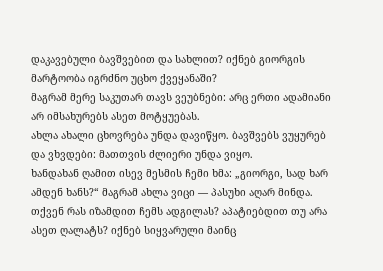დაკავებული ბავშვებით და სახლით? იქნებ გიორგის მარტოობა იგრძნო უცხო ქვეყანაში?
მაგრამ მერე საკუთარ თავს ვეუბნები: არც ერთი ადამიანი არ იმსახურებს ასეთ მოტყუებას.
ახლა ახალი ცხოვრება უნდა დავიწყო. ბავშვებს ვუყურებ და ვხვდები: მათთვის ძლიერი უნდა ვიყო.
ხანდახან ღამით ისევ მესმის ჩემი ხმა: „გიორგი, სად ხარ ამდენ ხანს?“ მაგრამ ახლა ვიცი — პასუხი აღარ მინდა.
თქვენ რას იზამდით ჩემს ადგილას? აპატიებდით თუ არა ასეთ ღალატს? იქნებ სიყვარული მაინც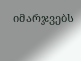იმარჯვებს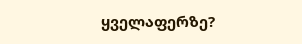ყველაფერზე?